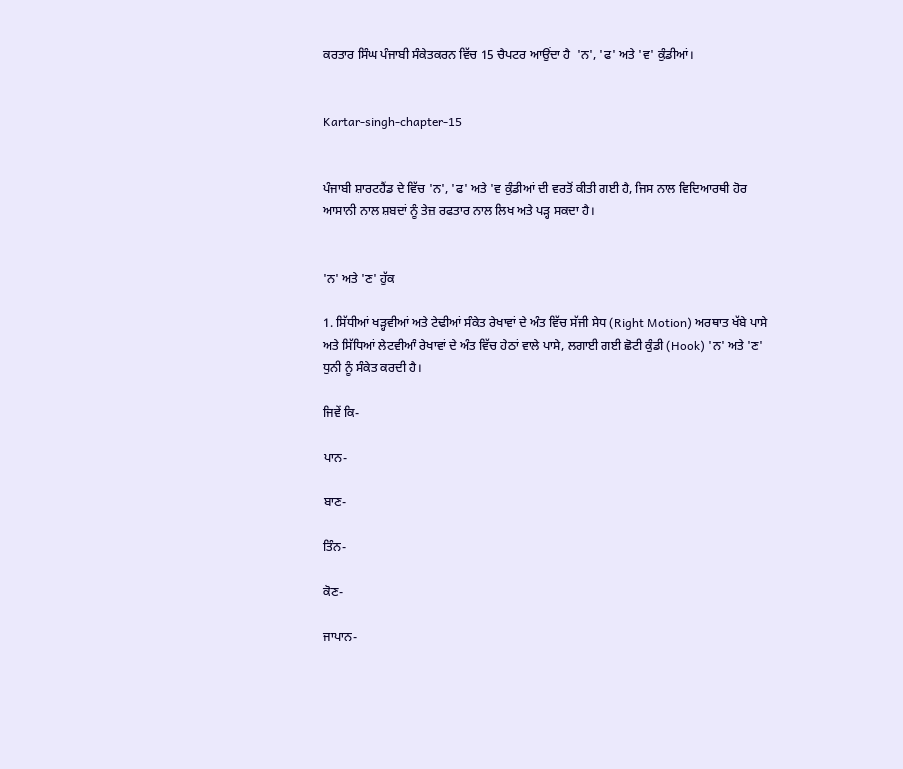ਕਰਤਾਰ ਸਿੰਘ ਪੰਜਾਬੀ ਸੰਕੇਤਕਰਨ ਵਿੱਚ 15 ਚੈਪਟਰ ਆਉਂਦਾ ਹੈ  'ਨ', 'ਫ' ਅਤੇ 'ਵ' ਕੁੰਡੀਆਂ।


Kartar-singh-chapter-15


ਪੰਜਾਬੀ ਸ਼ਾਰਟਹੈਂਡ ਦੇ ਵਿੱਚ 'ਨ', 'ਫ' ਅਤੇ 'ਵ ਕੁੰਡੀਆਂ ਦੀ ਵਰਤੋਂ ਕੀਤੀ ਗਈ ਹੈ, ਜਿਸ ਨਾਲ ਵਿਦਿਆਰਥੀ ਹੋਰ ਆਸਾਨੀ ਨਾਲ ਸ਼ਬਦਾਂ ਨੂੰ ਤੇਜ਼ ਰਫਤਾਰ ਨਾਲ ਲਿਖ ਅਤੇ ਪੜ੍ਹ ਸਕਦਾ ਹੈ।


'ਨ' ਅਤੇ 'ਣ' ਹੁੱਕ

1. ਸਿੱਧੀਆਂ ਖੜ੍ਹਵੀਆਂ ਅਤੇ ਟੇਢੀਆਂ ਸੰਕੇਤ ਰੇਖਾਵਾਂ ਦੇ ਅੰਤ ਵਿੱਚ ਸੱਜੀ ਸੇਧ (Right Motion) ਅਰਥਾਤ ਖੱਬੇ ਪਾਸੇ ਅਤੇ ਸਿੱਧਿਆਂ ਲੇਟਵੀਆੰ ਰੇਖਾਵਾਂ ਦੇ ਅੰਤ ਵਿੱਚ ਹੇਠਾਂ ਵਾਲੇ ਪਾਸੇ, ਲਗਾਈ ਗਈ ਛੋਟੀ ਕੁੰਡੀ (Hook) 'ਨ' ਅਤੇ 'ਣ' ਧੁਨੀ ਨੂੰ ਸੰਕੇਤ ਕਰਦੀ ਹੈ।

ਜਿਵੇਂ ਕਿ-

ਪਾਨ-

ਬਾਣ-

ਤਿੰਨ-

ਕੋਣ-

ਜਾਪਾਨ-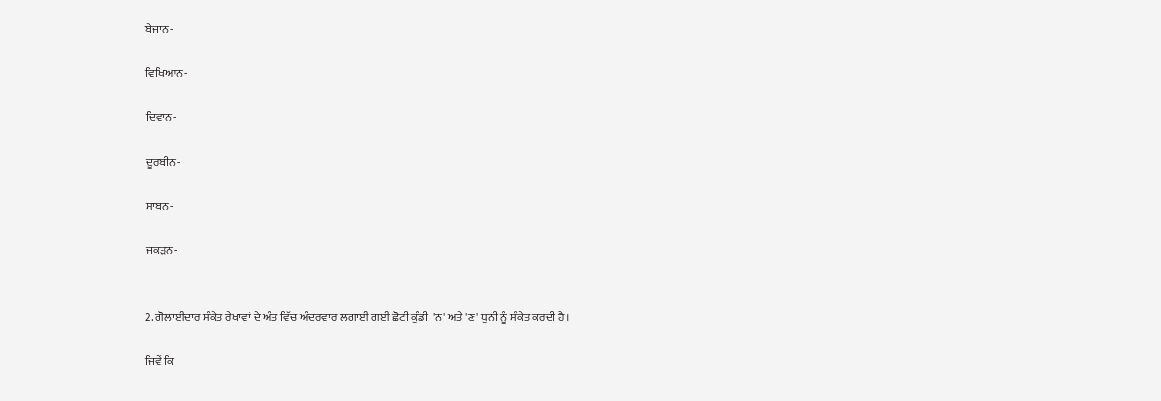ਬੇਜਾਨ-

ਵਿਖਿਆਨ-

ਦਿਵਾਨ-

ਦੂਰਬੀਨ-

ਸਾਬਨ-

ਜਕੜਨ-


2. ਗੋਲਾਈਦਾਰ ਸੰਕੇਤ ਰੇਖਾਵਾਂ ਦੇ ਅੰਤ ਵਿੱਚ ਅੰਦਰਵਾਰ ਲਗਾਈ ਗਈ ਛੋਟੀ ਕੁੰਡੀ  'ਨ' ਅਤੇ 'ਣ' ਧੁਨੀ ਨੂੰ ਸੰਕੇਤ ਕਰਦੀ ਹੈ।

ਜਿਵੇਂ ਕਿ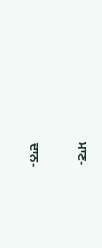ਮਾਣ-

ਦਾਨ-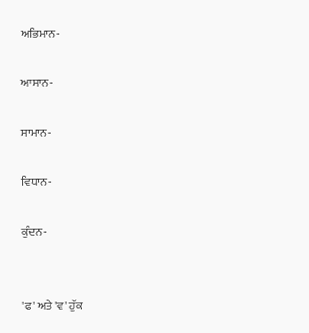ਅਭਿਮਾਨ-

ਆਸਾਨ-

ਸਾਮਾਨ-

ਵਿਧਾਨ-

ਕੁੰਦਨ-


'ਫ' ਅਤੇ 'ਵ' ਹੁੱਕ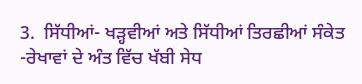3.  ਸਿੱਧੀਆਂ- ਖੜ੍ਹਵੀਆਂ ਅਤੇ ਸਿੱਧੀਆਂ ਤਿਰਛੀਆਂ ਸੰਕੇਤ -ਰੇਖਾਵਾਂ ਦੇ ਅੰਤ ਵਿੱਚ ਖੱਬੀ ਸੇਧ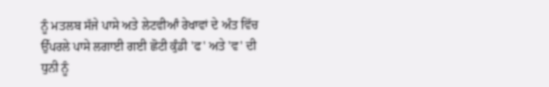ਨੂੰ ਮਤਲਬ ਸੱਜੇ ਪਾਸੇ ਅਤੇ ਲੇਟਵੀਆੰ ਰੇਖਾਵਾਂ ਦੇ ਅੰਤ ਵਿੱਚ ਉੱਪਰਲੇ ਪਾਸੇ ਲਗਾਈ ਗਈ ਛੋਟੀ ਕੁੰਡੀ 'ਫ' ਅਤੇ 'ਵ' ਦੀ ਧੁਨੀ ਨੂੰ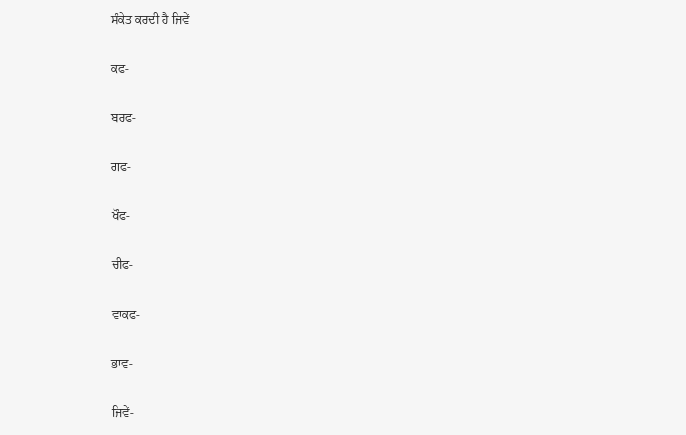ਸੰਕੇਤ ਕਰਦੀ ਹੈ ਜਿਵੇਂ

ਕਫ-

ਬਰਫ-

ਗਫ-

ਖੌਫ-

ਚੀਫ-

ਵਾਕਫ-

ਭਾਵ-

ਜਿਵੇਂ-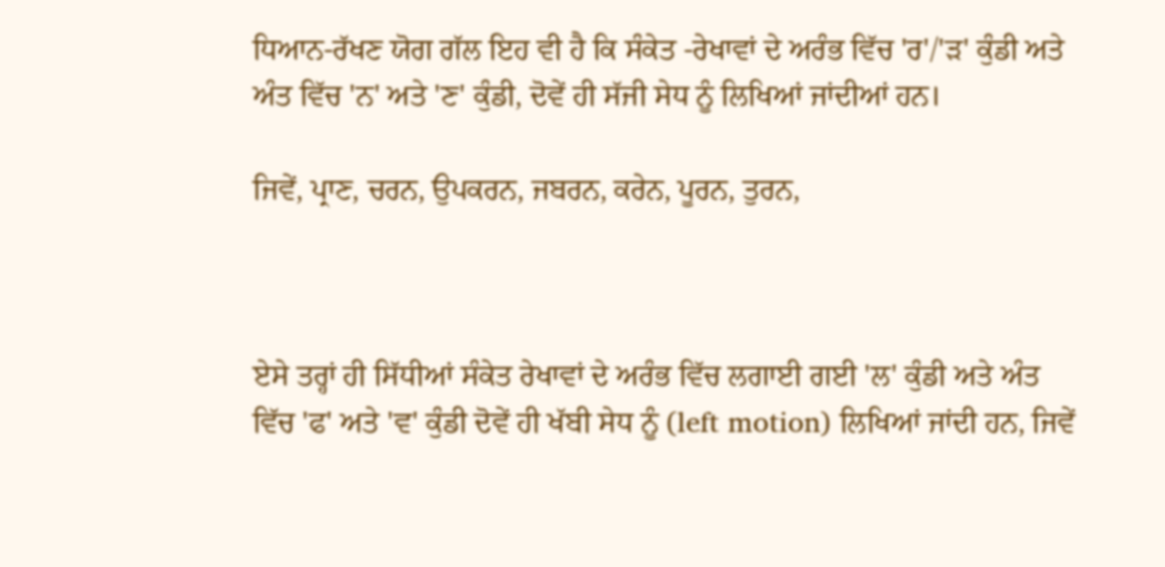ਧਿਆਨ-ਰੱਖਣ ਯੋਗ ਗੱਲ ਇਹ ਵੀ ਹੈ ਕਿ ਸੰਕੇਤ -ਰੇਖਾਵਾਂ ਦੇ ਅਰੰਭ ਵਿੱਚ 'ਰ'/'ੜ' ਕੁੰਡੀ ਅਤੇ ਅੰਤ ਵਿੱਚ 'ਨ' ਅਤੇ 'ਣ' ਕੁੰਡੀ, ਦੋਵੇਂ ਹੀ ਸੱਜੀ ਸੇਧ ਨੂੰ ਲਿਖਿਆਂ ਜਾਂਦੀਆਂ ਹਨ।

ਜਿਵੇਂ, ਪ੍ਰਾਣ, ਚਰਨ, ਉਪਕਰਨ, ਜਬਰਨ, ਕਰੇਨ, ਪੂਰਨ, ਤੁਰਨ,



ਏਸੇ ਤਰ੍ਹਾਂ ਹੀ ਸਿੱਧੀਆਂ ਸੰਕੇਤ ਰੇਖਾਵਾਂ ਦੇ ਅਰੰਭ ਵਿੱਚ ਲਗਾਈ ਗਈ 'ਲ' ਕੁੰਡੀ ਅਤੇ ਅੰਤ ਵਿੱਚ 'ਫ' ਅਤੇ 'ਵ' ਕੁੰਡੀ ਦੋਵੇਂ ਹੀ ਖੱਬੀ ਸੇਧ ਨੂੰ (left motion) ਲਿਖਿਆਂ ਜਾਂਦੀ ਹਨ, ਜਿਵੇਂ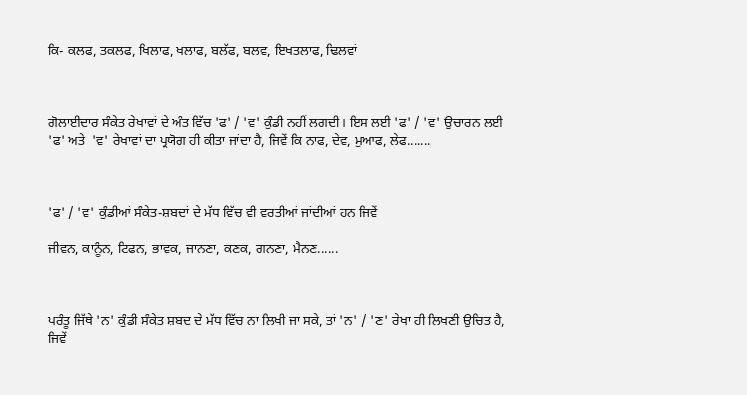ਕਿ- ਕਲਫ, ਤਕਲਫ, ਖਿਲਾਫ, ਖਲਾਫ, ਬਲੱਫ, ਬਲਵ, ਇਖਤਲਾਫ, ਢਿਲਵਾਂ



ਗੋਲਾਈਦਾਰ ਸੰਕੇਤ ਰੇਖਾਵਾਂ ਦੇ ਅੰਤ ਵਿੱਚ 'ਫ' / 'ਵ' ਕੁੰਡੀ ਨਹੀਂ ਲਗਦੀ। ਇਸ ਲਈ 'ਫ' / 'ਵ' ਉਚਾਰਨ ਲਈ  'ਫ' ਅਤੇ  'ਵ' ਰੇਖਾਵਾਂ ਦਾ ਪ੍ਰਯੋਗ ਹੀ ਕੀਤਾ ਜਾਂਦਾ ਹੈ, ਜਿਵੇਂ ਕਿ ਨਾਫ, ਦੇਵ, ਮੁਆਫ, ਲੇਫ.......



'ਫ' / 'ਵ' ਕੁੰਡੀਆਂ ਸੰਕੇਤ-ਸ਼ਬਦਾਂ ਦੇ ਮੱਧ ਵਿੱਚ ਵੀ ਵਰਤੀਆਂ ਜਾਂਦੀਆਂ ਹਨ ਜਿਵੇਂ

ਜੀਵਨ, ਕਾਨੂੰਨ, ਟਿਫਨ, ਭਾਵਕ, ਜਾਨਣਾ, ਕਣਕ, ਗਨਣਾ, ਮੈਨਣ......



ਪਰੰਤੂ ਜਿੱਥੇ 'ਨ' ਕੁੰਡੀ ਸੰਕੇਤ ਸ਼ਬਦ ਦੇ ਮੱਧ ਵਿੱਚ ਨਾ ਲਿਖੀ ਜਾ ਸਕੇ, ਤਾਂ 'ਨ' / 'ਣ' ਰੇਖਾ ਹੀ ਲਿਖਣੀ ਉਚਿਤ ਹੈ, ਜਿਵੇਂ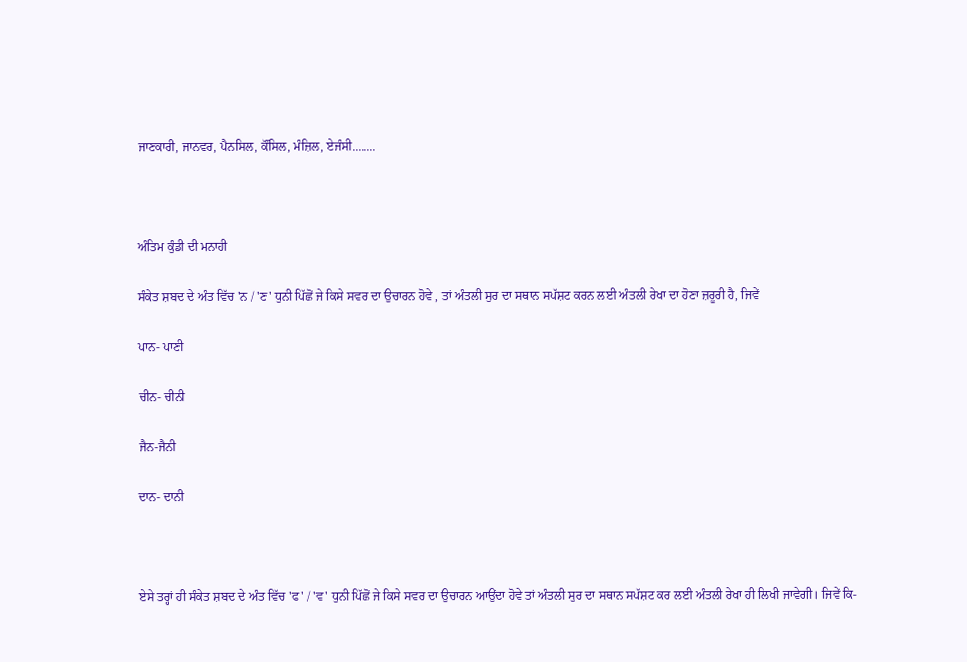ਜਾਣਕਾਰੀ, ਜਾਨਵਰ, ਪੈਨਸਿਲ, ਕੌਂਸਿਲ, ਮੰਜ਼ਿਲ, ਏਜੰਸੀ........



ਅੰਤਿਮ ਕੁੰਡੀ ਦੀ ਮਨਾਹੀ

ਸੰਕੇਤ ਸ਼ਬਦ ਦੇ ਅੰਤ ਵਿੱਚ 'ਨ / 'ਣ' ਧੁਨੀ ਪਿੱਛੋਂ ਜੇ ਕਿਸੇ ਸਵਰ ਦਾ ਉਚਾਰਨ ਹੋਵੇ , ਤਾਂ ਅੰਤਲੀ ਸੁਰ ਦਾ ਸਥਾਨ ਸਪੱਸ਼ਟ ਕਰਨ ਲਈ ਅੰਤਲੀ ਰੇਖਾ ਦਾ ਹੋਣਾ ਜ਼ਰੂਰੀ ਹੈ, ਜਿਵੇਂ

ਪਾਨ- ਪਾਣੀ

ਚੀਨ- ਚੀਨੀ

ਜੈਨ-ਜੈਨੀ

ਦਾਨ- ਦਾਨੀ



ਏਸੇ ਤਰ੍ਹਾਂ ਹੀ ਸੰਕੇਤ ਸ਼ਬਦ ਦੇ ਅੰਤ ਵਿੱਚ 'ਫ' / 'ਵ' ਧੁਨੀ ਪਿੱਛੋਂ ਜੇ ਕਿਸੇ ਸਵਰ ਦਾ ਉਚਾਰਨ ਆਉਂਦਾ ਹੋਵੇ ਤਾਂ ਅੰਤਲੀ ਸੁਰ ਦਾ ਸਥਾਨ ਸਪੱਸ਼ਟ ਕਰ ਲਈ ਅੰਤਲੀ ਰੇਖਾ ਹੀ ਲਿਖੀ ਜਾਵੇਗੀ। ਜਿਵੇਂ ਕਿ-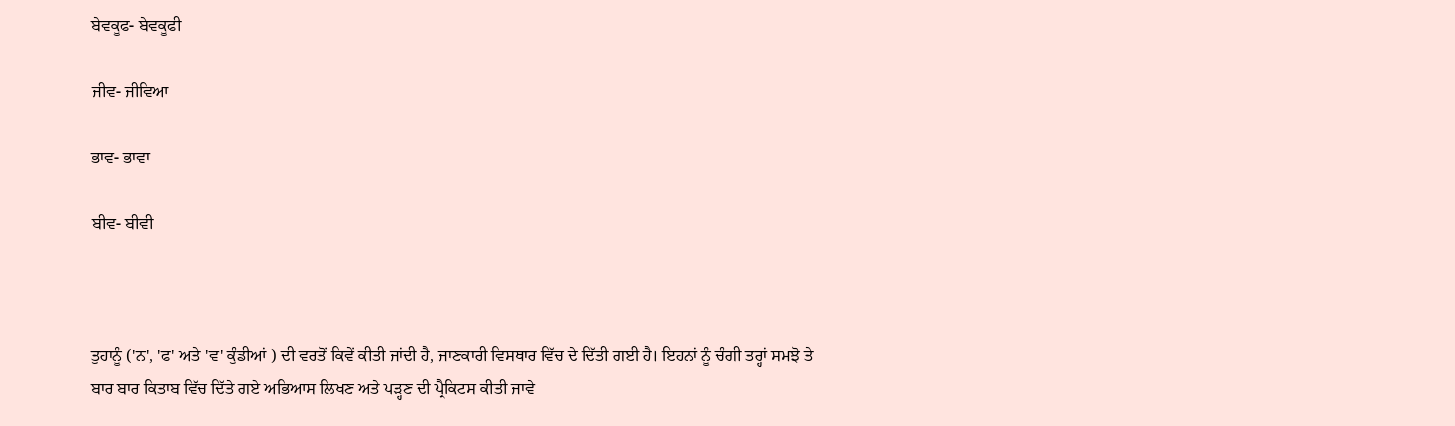ਬੇਵਕੂਫ- ਬੇਵਕੂਫੀ

ਜੀਵ- ਜੀਵਿਆ

ਭਾਵ- ਭਾਵਾ

ਬੀਵ- ਬੀਵੀ



ਤੁਹਾਨੂੰ ('ਨ', 'ਫ' ਅਤੇ 'ਵ' ਕੁੰਡੀਆਂ ) ਦੀ ਵਰਤੋਂ ਕਿਵੇਂ ਕੀਤੀ ਜਾਂਦੀ ਹੈ, ਜਾਣਕਾਰੀ ਵਿਸਥਾਰ ਵਿੱਚ ਦੇ ਦਿੱਤੀ ਗਈ ਹੈ। ਇਹਨਾਂ ਨੂੰ ਚੰਗੀ ਤਰ੍ਹਾਂ ਸਮਝੋ ਤੇ ਬਾਰ ਬਾਰ ਕਿਤਾਬ ਵਿੱਚ ਦਿੱਤੇ ਗਏ ਅਭਿਆਸ ਲਿਖਣ ਅਤੇ ਪੜ੍ਹਣ ਦੀ ਪ੍ਰੈਕਿਟਸ ਕੀਤੀ ਜਾਵੇ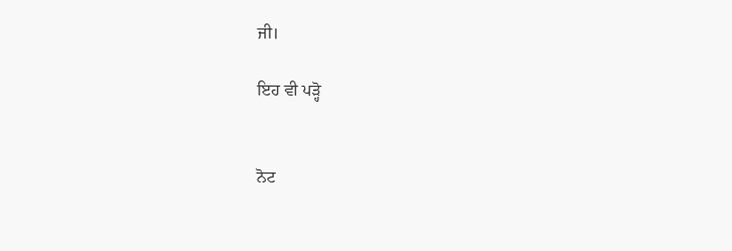ਜੀ।

ਇਹ ਵੀ ਪੜ੍ਹੋ


ਨੋਟ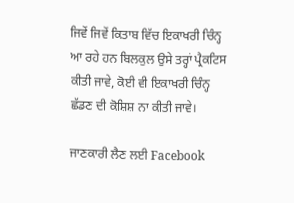ਜਿਵੇਂ ਜਿਵੇਂ ਕਿਤਾਬ ਵਿੱਚ ਇਕਾਖਰੀ ਚਿੰਨ੍ਹ ਆ ਰਹੇ ਹਨ ਬਿਲਕੁਲ ਉਸੇ ਤਰ੍ਹਾਂ ਪ੍ਰੈਕਟਿਸ ਕੀਤੀ ਜਾਵੇ, ਕੋਈ ਵੀ ਇਕਾਖਰੀ ਚਿੰਨ੍ਹ  ਛੱਡਣ ਦੀ ਕੋਸ਼ਿਸ਼ ਨਾ ਕੀਤੀ ਜਾਵੇ।

ਜਾਣਕਾਰੀ ਲੈਣ ਲਈ Facebook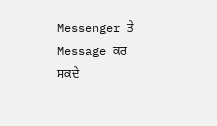Messenger ਤੇ Message ਕਰ ਸਕਦੇ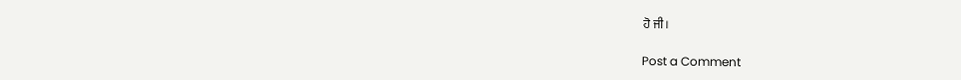ਹੋ ਜੀ।

Post a Comment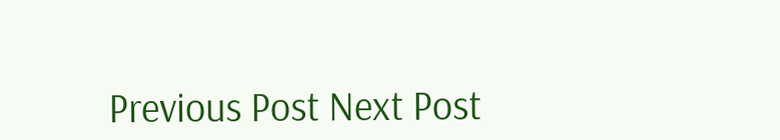Previous Post Next Post